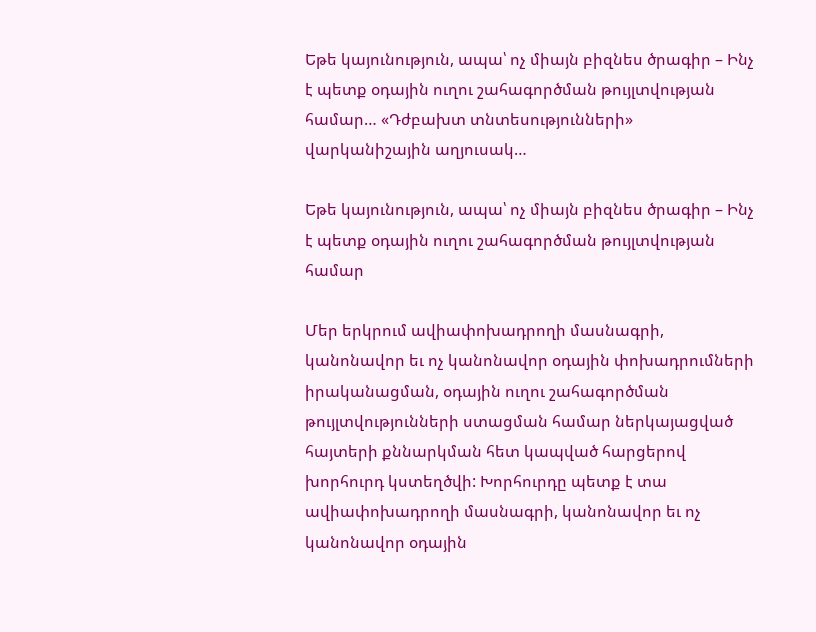Եթե կայունություն, ապա՝ ոչ միայն բիզնես ծրագիր – Ինչ է պետք օդային ուղու շահագործման թույլտվության համար… «Դժբախտ տնտեսությունների» վարկանիշային աղյուսակ…

Եթե կայունություն, ապա՝ ոչ միայն բիզնես ծրագիր – Ինչ է պետք օդային ուղու շահագործման թույլտվության համար

Մեր երկրում ավիափոխադրողի մասնագրի, կանոնավոր եւ ոչ կանոնավոր օդային փոխադրումների իրականացման, օդային ուղու շահագործման թույլտվությունների ստացման համար ներկայացված հայտերի քննարկման հետ կապված հարցերով խորհուրդ կստեղծվի: Խորհուրդը պետք է տա ավիափոխադրողի մասնագրի, կանոնավոր եւ ոչ կանոնավոր օդային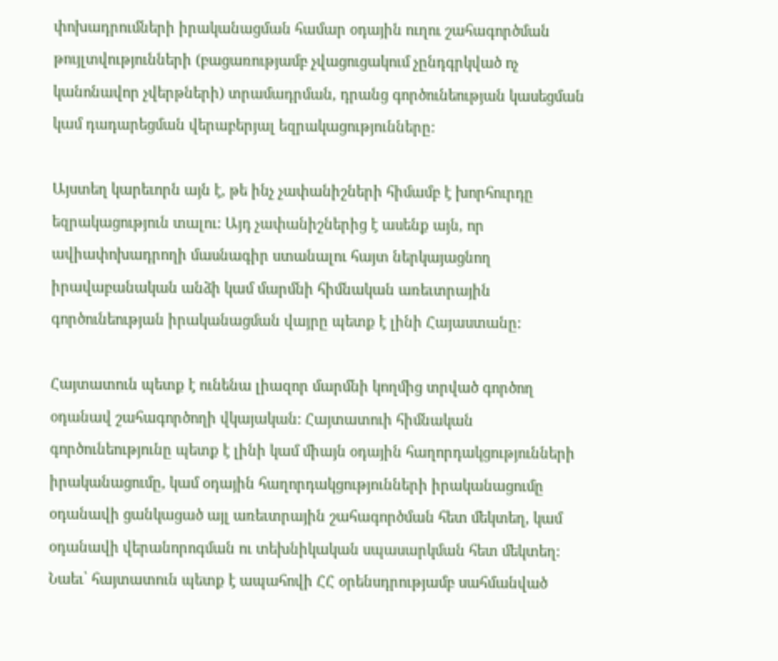փոխադրումների իրականացման համար օդային ուղու շահագործման թույլտվությունների (բացառությամբ չվացուցակում չընդգրկված ոչ կանոնավոր չվերթների) տրամադրման, դրանց գործունեության կասեցման կամ դադարեցման վերաբերյալ եզրակացությունները:

Այստեղ կարեւորն այն է, թե ինչ չափանիշների հիմամբ է խորհուրդը եզրակացություն տալու: Այդ չափանիշներից է ասենք այն, որ ավիափոխադրողի մասնագիր ստանալու հայտ ներկայացնող իրավաբանական անձի կամ մարմնի հիմնական առեւտրային գործունեության իրականացման վայրը պետք է լինի Հայաստանը:

Հայտատուն պետք է ունենա լիազոր մարմնի կողմից տրված գործող օդանավ շահագործողի վկայական: Հայտատուի հիմնական գործունեությունը պետք է լինի կամ միայն օդային հաղորդակցությունների իրականացումը, կամ օդային հաղորդակցությունների իրականացումը օդանավի ցանկացած այլ առեւտրային շահագործման հետ մեկտեղ, կամ օդանավի վերանորոգման ու տեխնիկական սպասարկման հետ մեկտեղ: Նաեւ՝ հայտատուն պետք է ապահովի ՀՀ օրենսդրությամբ սահմանված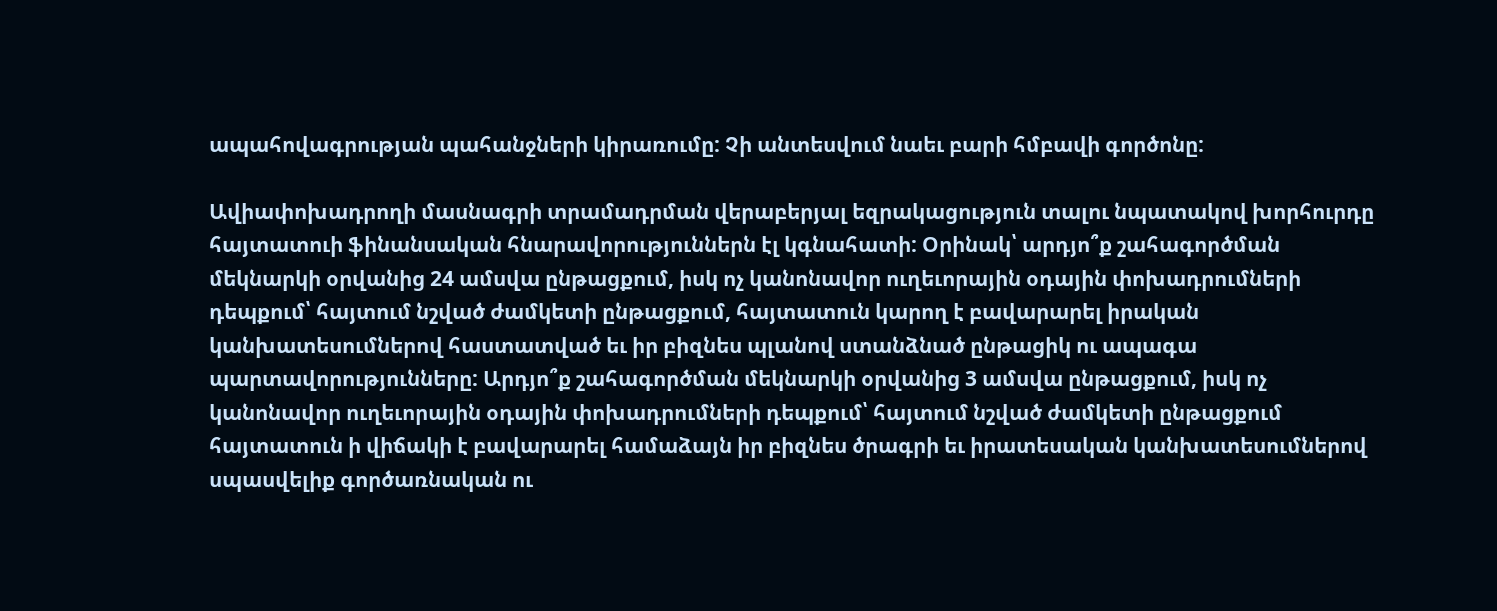ապահովագրության պահանջների կիրառումը: Չի անտեսվում նաեւ բարի հմբավի գործոնը:

Ավիափոխադրողի մասնագրի տրամադրման վերաբերյալ եզրակացություն տալու նպատակով խորհուրդը հայտատուի ֆինանսական հնարավորություններն էլ կգնահատի: Օրինակ՝ արդյո՞ք շահագործման մեկնարկի օրվանից 24 ամսվա ընթացքում, իսկ ոչ կանոնավոր ուղեւորային օդային փոխադրումների դեպքում՝ հայտում նշված ժամկետի ընթացքում, հայտատուն կարող է բավարարել իրական կանխատեսումներով հաստատված եւ իր բիզնես պլանով ստանձնած ընթացիկ ու ապագա պարտավորությունները: Արդյո՞ք շահագործման մեկնարկի օրվանից 3 ամսվա ընթացքում, իսկ ոչ կանոնավոր ուղեւորային օդային փոխադրումների դեպքում՝ հայտում նշված ժամկետի ընթացքում հայտատուն ի վիճակի է բավարարել համաձայն իր բիզնես ծրագրի եւ իրատեսական կանխատեսումներով սպասվելիք գործառնական ու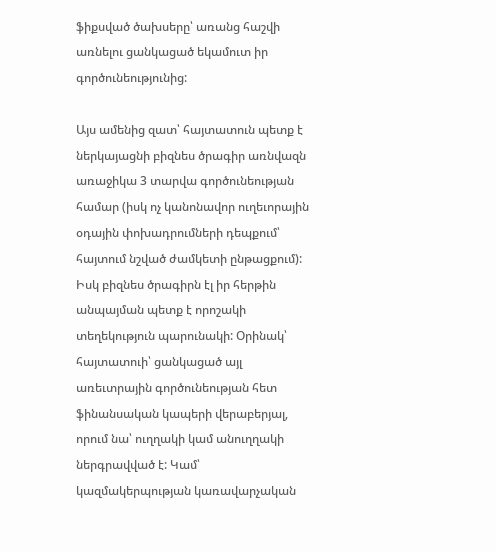ֆիքսված ծախսերը՝ առանց հաշվի առնելու ցանկացած եկամուտ իր գործունեությունից:

Այս ամենից զատ՝ հայտատուն պետք է ներկայացնի բիզնես ծրագիր առնվազն առաջիկա 3 տարվա գործունեության համար (իսկ ոչ կանոնավոր ուղեւորային օդային փոխադրումների դեպքում՝ հայտում նշված ժամկետի ընթացքում): Իսկ բիզնես ծրագիրն էլ իր հերթին անպայման պետք է որոշակի տեղեկություն պարունակի: Օրինակ՝ հայտատուի՝ ցանկացած այլ առեւտրային գործունեության հետ ֆինանսական կապերի վերաբերյալ, որում նա՝ ուղղակի կամ անուղղակի ներգրավված է: Կամ՝ կազմակերպության կառավարչական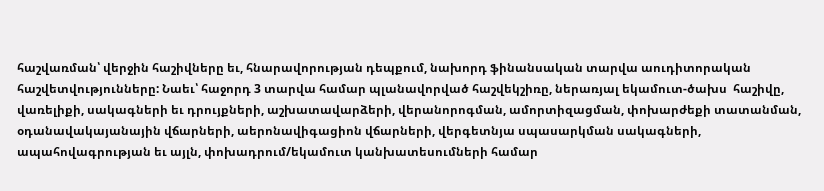հաշվառման՝ վերջին հաշիվները եւ, հնարավորության դեպքում, նախորդ ֆինանսական տարվա աուդիտորական հաշվետվությունները: Նաեւ՝ հաջորդ 3 տարվա համար պլանավորված հաշվեկշիռը, ներառյալ եկամուտ-ծախս  հաշիվը, վառելիքի, սակագների եւ դրույքների, աշխատավարձերի, վերանորոգման, ամորտիզացման, փոխարժեքի տատանման, օդանավակայանային վճարների, աերոնավիգացիոն վճարների, վերգետնյա սպասարկման սակագների, ապահովագրության եւ այլն, փոխադրում/եկամուտ կանխատեսումների համար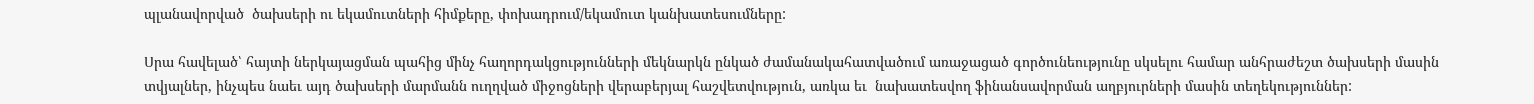պլանավորված  ծախսերի ու եկամուտների հիմքերը, փոխադրում/եկամուտ կանխատեսումները:

Սրա հավելած՝ հայտի ներկայացման պահից մինչ հաղորդակցությունների մեկնարկն ընկած ժամանակահատվածում առաջացած գործունեությունը սկսելու համար անհրաժեշտ ծախսերի մասին տվյալներ, ինչպես նաեւ այդ ծախսերի մարմանն ուղղված միջոցների վերաբերյալ հաշվետվություն, առկա եւ  նախատեսվող ֆինանսավորման աղբյուրների մասին տեղեկություններ: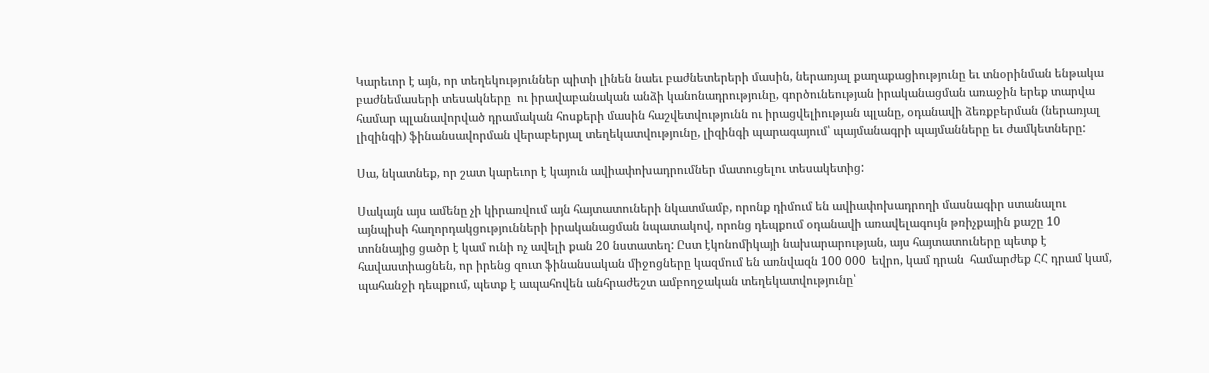Կարեւոր է այն, որ տեղեկություններ պիտի լինեն նաեւ բաժնետերերի մասին, ներառյալ քաղաքացիությունը եւ տնօրինման ենթակա բաժնեմասերի տեսակները  ու իրավաբանական անձի կանոնադրությունը, գործունեության իրականացման առաջին երեք տարվա համար պլանավորված դրամական հոսքերի մասին հաշվետվությունն ու իրացվելիության պլանը, օդանավի ձեռքբերման (ներառյալ լիզինգի) ֆինանսավորման վերաբերյալ տեղեկատվությունը, լիզինգի պարագայում՝ պայմանագրի պայմանները եւ ժամկետները:

Սա, նկատնեք, որ շատ կարեւոր է կայուն ավիափոխադրումներ մատուցելու տեսակետից:

Սակայն այս ամենը չի կիրառվում այն հայտատուների նկատմամբ, որոնք դիմում են ավիափոխադրողի մասնագիր ստանալու այնպիսի հաղորդակցությունների իրականացման նպատակով, որոնց դեպքում օդանավի առավելագույն թռիչքային քաշը 10 տոննայից ցածր է կամ ունի ոչ ավելի քան 20 նստատեղ: Ըստ էկոնոմիկայի նախարարության, այս հայտատուները պետք է հավաստիացնեն, որ իրենց զուտ ֆինանսական միջոցները կազմում են առնվազն 100 000  եվրո, կամ դրան  համարժեք ՀՀ դրամ կամ, պահանջի դեպքում, պետք է ապահովեն անհրաժեշտ ամբողջական տեղեկատվությունը՝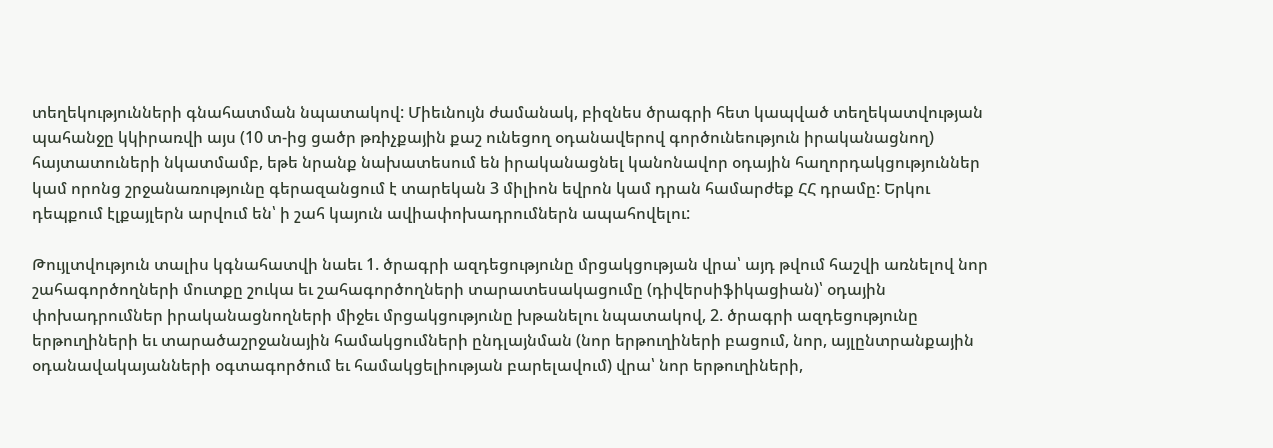տեղեկությունների գնահատման նպատակով: Միեւնույն ժամանակ, բիզնես ծրագրի հետ կապված տեղեկատվության պահանջը կկիրառվի այս (10 տ-ից ցածր թռիչքային քաշ ունեցող օդանավերով գործունեություն իրականացնող) հայտատուների նկատմամբ, եթե նրանք նախատեսում են իրականացնել կանոնավոր օդային հաղորդակցություններ կամ որոնց շրջանառությունը գերազանցում է տարեկան 3 միլիոն եվրոն կամ դրան համարժեք ՀՀ դրամը: Երկու դեպքում էլքայլերն արվում են՝ ի շահ կայուն ավիափոխադրումներն ապահովելու:

Թույլտվություն տալիս կգնահատվի նաեւ 1. ծրագրի ազդեցությունը մրցակցության վրա՝ այդ թվում հաշվի առնելով նոր շահագործողների մուտքը շուկա եւ շահագործողների տարատեսակացումը (դիվերսիֆիկացիան)՝ օդային փոխադրումներ իրականացնողների միջեւ մրցակցությունը խթանելու նպատակով, 2. ծրագրի ազդեցությունը երթուղիների եւ տարածաշրջանային համակցումների ընդլայնման (նոր երթուղիների բացում, նոր, այլընտրանքային օդանավակայանների օգտագործում եւ համակցելիության բարելավում) վրա՝ նոր երթուղիների,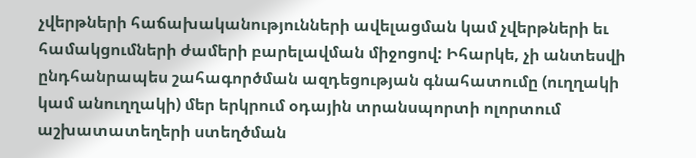չվերթների հաճախականությունների ավելացման կամ չվերթների եւ համակցումների ժամերի բարելավման միջոցով: Իհարկե, չի անտեսվի ընդհանրապես շահագործման ազդեցության գնահատումը (ուղղակի կամ անուղղակի) մեր երկրում օդային տրանսպորտի ոլորտում աշխատատեղերի ստեղծման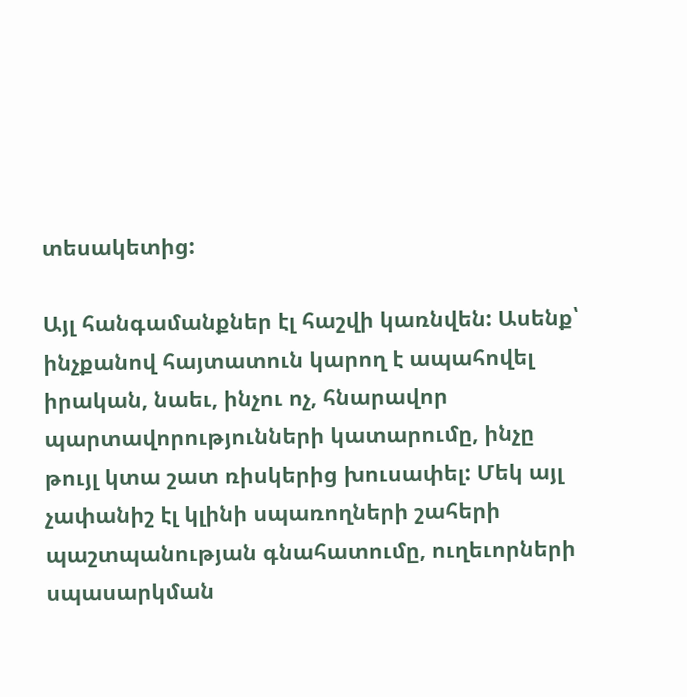տեսակետից:

Այլ հանգամանքներ էլ հաշվի կառնվեն: Ասենք՝ ինչքանով հայտատուն կարող է ապահովել իրական, նաեւ, ինչու ոչ, հնարավոր պարտավորությունների կատարումը, ինչը թույլ կտա շատ ռիսկերից խուսափել: Մեկ այլ չափանիշ էլ կլինի սպառողների շահերի պաշտպանության գնահատումը, ուղեւորների սպասարկման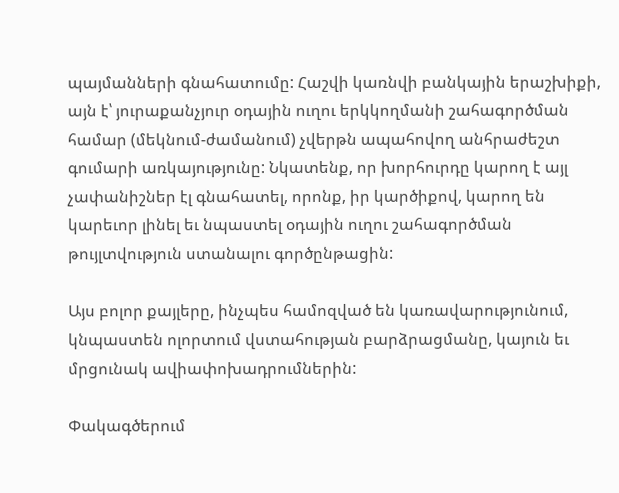պայմանների գնահատումը: Հաշվի կառնվի բանկային երաշխիքի, այն է՝ յուրաքանչյուր օդային ուղու երկկողմանի շահագործման համար (մեկնում-ժամանում) չվերթն ապահովող անհրաժեշտ գումարի առկայությունը: Նկատենք, որ խորհուրդը կարող է այլ չափանիշներ էլ գնահատել, որոնք, իր կարծիքով, կարող են կարեւոր լինել եւ նպաստել օդային ուղու շահագործման թույլտվություն ստանալու գործընթացին:

Այս բոլոր քայլերը, ինչպես համոզված են կառավարությունում, կնպաստեն ոլորտում վստահության բարձրացմանը, կայուն եւ մրցունակ ավիափոխադրումներին:

Փակագծերում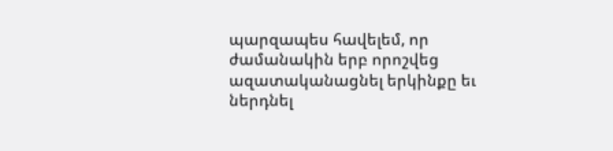պարզապես հավելեմ, որ ժամանակին երբ որոշվեց ազատականացնել երկինքը եւ ներդնել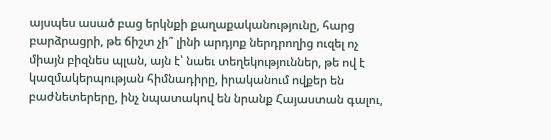այսպես ասած բաց երկնքի քաղաքականությունը, հարց բարձրացրի, թե ճիշտ չի՞ լինի արդյոք ներդրողից ուզել ոչ միայն բիզնես պլան, այն է՝ նաեւ տեղեկություններ, թե ով է կազմակերպության հիմնադիրը, իրականում ովքեր են բաժնետերերը, ինչ նպատակով են նրանք Հայաստան գալու,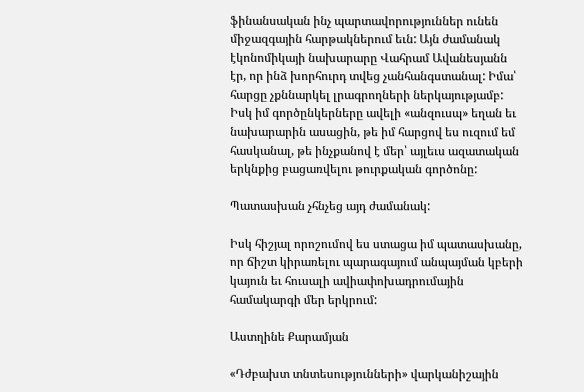ֆինանսական ինչ պարտավորություններ ունեն միջազգային հարթակներում եւն: Այն ժամանակ էկոնոմիկայի նախարարը Վահրամ Ավանեսյանն էր, որ ինձ խորհուրդ տվեց չանհանգստանալ: Իմա՝ հարցը չքննարկել լրագրողների ներկայությամբ: Իսկ իմ գործընկերները ավելի «անզուսպ» եղան եւ նախարարին ասացին, թե իմ հարցով ես ուզում եմ հասկանալ, թե ինչքանով է մեր՝ այլեւս ազատական երկնքից բացառվելու թուրքական գործոնը:

Պատասխան չհնչեց այդ ժամանակ:

Իսկ հիշյալ որոշումով ես ստացա իմ պատասխանը, որ ճիշտ կիրառելու պարագայում անպայման կբերի կայուն եւ հուսալի ավիափոխադրումային համակարգի մեր երկրում:

Աստղինե Քարամյան

«Դժբախտ տնտեսությունների» վարկանիշային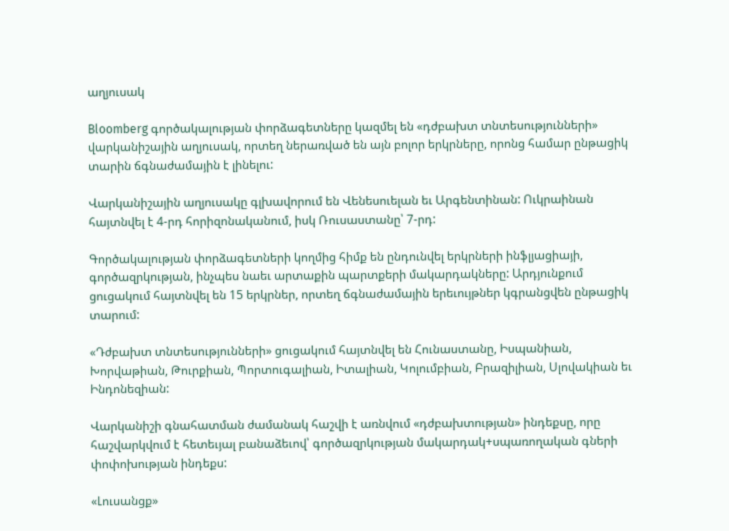աղյուսակ

Bloomberg գործակալության փորձագետները կազմել են «դժբախտ տնտեսությունների» վարկանիշային աղյուսակ, որտեղ ներառված են այն բոլոր երկրները, որոնց համար ընթացիկ տարին ճգնաժամային է լինելու:

Վարկանիշային աղյուսակը գլխավորում են Վենեսուելան եւ Արգենտինան: Ուկրաինան հայտնվել է 4-րդ հորիզոնականում, իսկ Ռուսաստանը՝ 7-րդ:

Գործակալության փորձագետների կողմից հիմք են ընդունվել երկրների ինֆլյացիայի, գործազրկության, ինչպես նաեւ արտաքին պարտքերի մակարդակները: Արդյունքում ցուցակում հայտնվել են 15 երկրներ, որտեղ ճգնաժամային երեւույթներ կգրանցվեն ընթացիկ տարում:

«Դժբախտ տնտեսությունների» ցուցակում հայտնվել են Հունաստանը, Իսպանիան, Խորվաթիան, Թուրքիան, Պորտուգալիան, Իտալիան, Կոլումբիան, Բրազիլիան, Սլովակիան եւ Ինդոնեզիան:

Վարկանիշի գնահատման ժամանակ հաշվի է առնվում «դժբախտության» ինդեքսը, որը հաշվարկվում է հետեւյալ բանաձեւով՝ գործազրկության մակարդակ+սպառողական գների փոփոխության ինդեքս:

«Լուսանցք»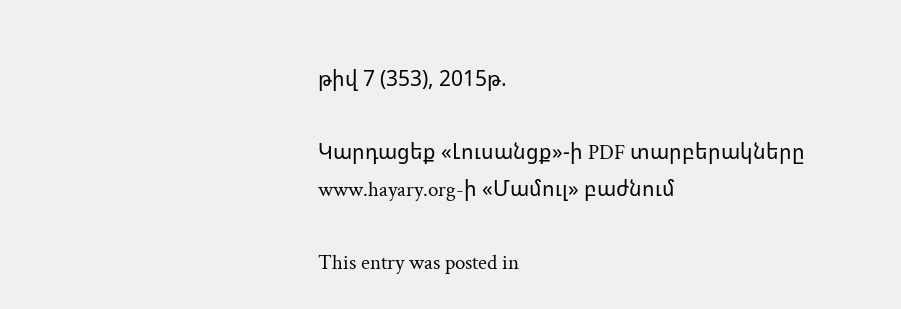թիվ 7 (353), 2015թ.

Կարդացեք «Լուսանցք»-ի PDF տարբերակները www.hayary.org-ի «Մամուլ» բաժնում

This entry was posted in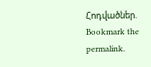Հոդվածներ. Bookmark the permalink.